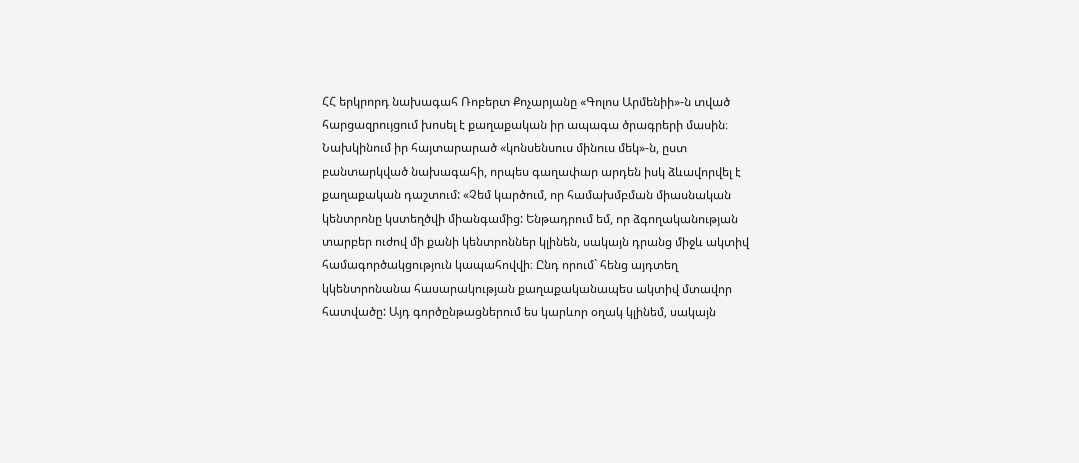ՀՀ երկրորդ նախագահ Ռոբերտ Քոչարյանը «Գոլոս Արմենիի»-ն տված հարցազրույցում խոսել է քաղաքական իր ապագա ծրագրերի մասին։ Նախկինում իր հայտարարած «կոնսենսուս մինուս մեկ»-ն, ըստ բանտարկված նախագահի, որպես գաղափար արդեն իսկ ձևավորվել է քաղաքական դաշտում: «Չեմ կարծում, որ համախմբման միասնական կենտրոնը կստեղծվի միանգամից: Ենթադրում եմ, որ ձգողականության տարբեր ուժով մի քանի կենտրոններ կլինեն, սակայն դրանց միջև ակտիվ համագործակցություն կապահովվի։ Ընդ որում` հենց այդտեղ կկենտրոնանա հասարակության քաղաքականապես ակտիվ մտավոր հատվածը: Այդ գործընթացներում ես կարևոր օղակ կլինեմ, սակայն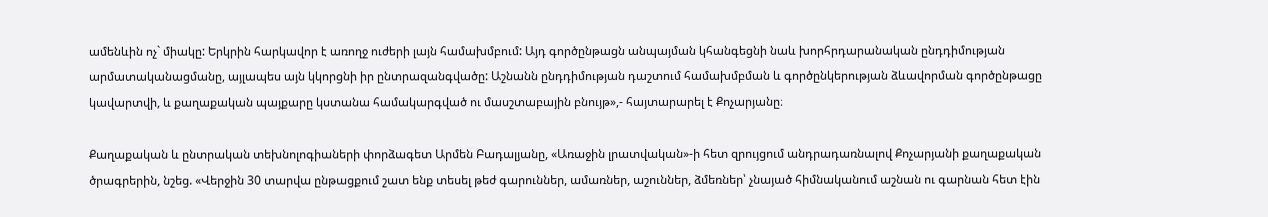ամենևին ոչ` միակը: Երկրին հարկավոր է առողջ ուժերի լայն համախմբում: Այդ գործընթացն անպայման կհանգեցնի նաև խորհրդարանական ընդդիմության արմատականացմանը, այլապես այն կկորցնի իր ընտրազանգվածը: Աշնանն ընդդիմության դաշտում համախմբման և գործընկերության ձևավորման գործընթացը կավարտվի, և քաղաքական պայքարը կստանա համակարգված ու մասշտաբային բնույթ»,- հայտարարել է Քոչարյանը։

Քաղաքական և ընտրական տեխնոլոգիաների փորձագետ Արմեն Բադալյանը, «Առաջին լրատվական»-ի հետ զրույցում անդրադառնալով Քոչարյանի քաղաքական ծրագրերին, նշեց. «Վերջին 30 տարվա ընթացքում շատ ենք տեսել թեժ գարուններ, ամառներ, աշուններ, ձմեռներ՝ չնայած հիմնականում աշնան ու գարնան հետ էին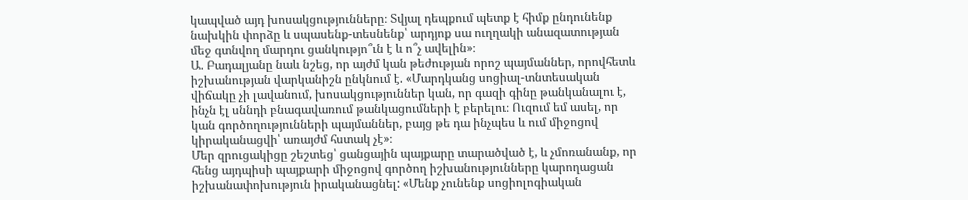կապված այդ խոսակցությունները։ Տվյալ դեպքում պետք է հիմք ընդունենք նախկին փորձը և սպասենք-տեսնենք՝ արդյոք սա ուղղակի անազատության մեջ գտնվող մարդու ցանկությո՞ւն է և ո՞չ ավելին»։
Ա. Բադալյանը նաև նշեց, որ այժմ կան թեժության որոշ պայմաններ, որովհետև իշխանության վարկանիշն ընկնում է. «Մարդկանց սոցիալ-տնտեսական վիճակը չի լավանում, խոսակցություններ կան, որ գազի գինը թանկանալու է, ինչն էլ սննդի բնագավառում թանկացումների է բերելու։ Ուզում եմ ասել, որ կան գործողությունների պայմաններ, բայց թե դա ինչպես և ում միջոցով կիրականացվի՝ առայժմ հստակ չէ»։
Մեր զրուցակիցը շեշտեց՝ ցանցային պայքարը տարածված է, և չմոռանանք, որ հենց այդպիսի պայքարի միջոցով գործող իշխանությունները կարողացան իշխանափոխություն իրականացնել: «Մենք չունենք սոցիոլոգիական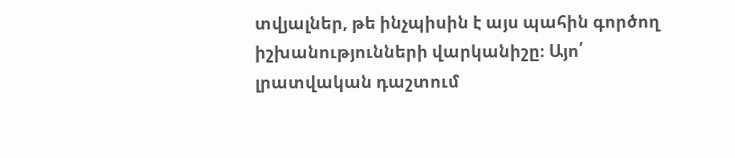տվյալներ, թե ինչպիսին է այս պահին գործող իշխանությունների վարկանիշը։ Այո՛ լրատվական դաշտում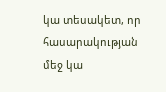կա տեսակետ, որ հասարակության մեջ կա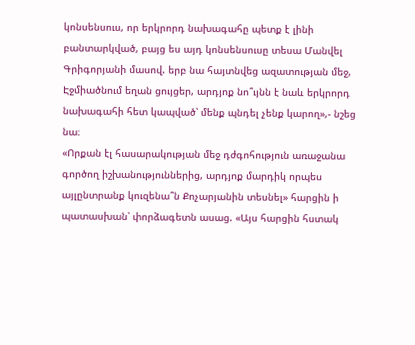կոնսենսուս, որ երկրորդ նախագահը պետք է լինի բանտարկված, բայց ես այդ կոնսենսուսը տեսա Մանվել Գրիգորյանի մասով. երբ նա հայտնվեց ազատության մեջ, Էջմիածնում եղան ցույցեր, արդյոք նո՞ւյնն է նաև երկրորդ նախագահի հետ կապված՝ մենք պնդել չենք կարող»,- նշեց նա։
«Որքան էլ հասարակության մեջ դժգոհություն առաջանա գործող իշխանություններից, արդյոք մարդիկ որպես այլընտրանք կուզենա՞ն Քոչարյանին տեսնել» հարցին ի պատասխան՝ փորձագետն ասաց. «Այս հարցին հստակ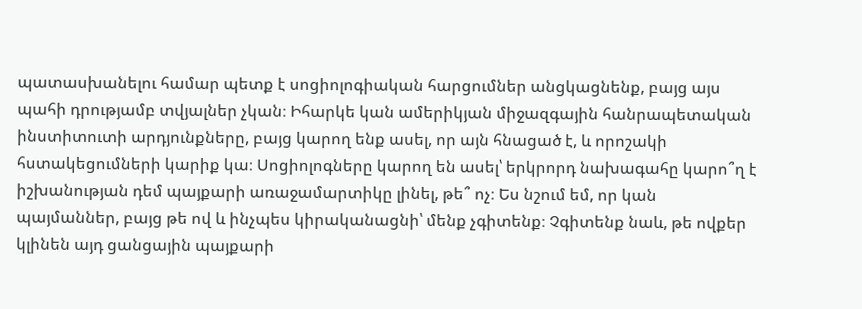պատասխանելու համար պետք է սոցիոլոգիական հարցումներ անցկացնենք, բայց այս պահի դրությամբ տվյալներ չկան։ Իհարկե կան ամերիկյան միջազգային հանրապետական ինստիտուտի արդյունքները, բայց կարող ենք ասել, որ այն հնացած է, և որոշակի հստակեցումների կարիք կա։ Սոցիոլոգները կարող են ասել՝ երկրորդ նախագահը կարո՞ղ է իշխանության դեմ պայքարի առաջամարտիկը լինել, թե՞ ոչ։ Ես նշում եմ, որ կան պայմաններ, բայց թե ով և ինչպես կիրականացնի՝ մենք չգիտենք։ Չգիտենք նաև, թե ովքեր կլինեն այդ ցանցային պայքարի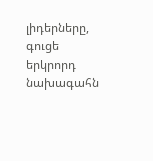լիդերները, գուցե երկրորդ նախագահն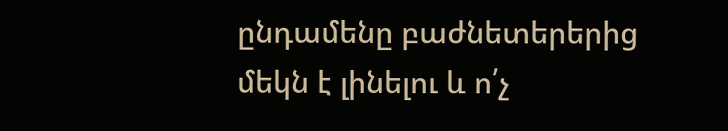ընդամենը բաժնետերերից մեկն է լինելու և ո՛չ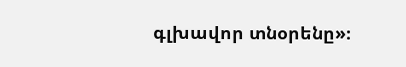գլխավոր տնօրենը»։